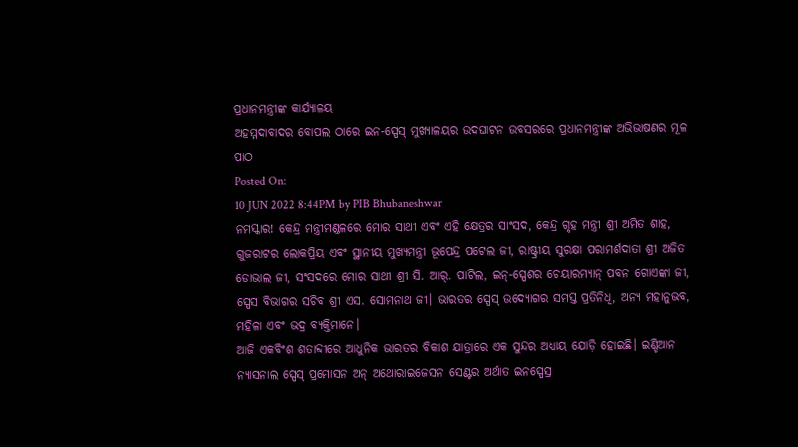ପ୍ରଧାନମନ୍ତ୍ରୀଙ୍କ କାର୍ଯ୍ୟାଳୟ
ଅହମ୍ମଦାବାଦର ବୋପଲ ଠାରେ ଇନ-ସ୍ପେସ୍ ମୁଖ୍ୟାଳୟର ଉଦଘାଟନ ଉବସରରେ ପ୍ରଧାନମନ୍ତ୍ରୀଙ୍କ ଅଭିଭାଷଣର ମୂଳ ପାଠ
Posted On:
10 JUN 2022 8:44PM by PIB Bhubaneshwar
ନମସ୍କାର! କେନ୍ଦ୍ର ମନ୍ତ୍ରୀମଣ୍ଡଳରେ ମୋର ସାଥୀ ଏବଂ ଏହି କ୍ଷେତ୍ରର ସାଂସଦ, କେନ୍ଦ୍ର ଗୃହ ମନ୍ତ୍ରୀ ଶ୍ରୀ ଅମିତ ଶାହ, ଗୁଜରାଟର ଲୋକପ୍ରିୟ ଏବଂ ସ୍ଥାନୀୟ ମୁଖ୍ୟମନ୍ତ୍ରୀ ଭୂପେନ୍ଦ୍ର ପଟେଲ ଜୀ, ରାଷ୍ଟ୍ରୀୟ ସୁରକ୍ଷା ପରାମର୍ଶଦାତା ଶ୍ରୀ ଅଜିତ ଡୋଭାଲ ଜୀ, ସଂସଦରେ ମୋର ସାଥୀ ଶ୍ରୀ ସି. ଆର୍. ପାଟିଲ, ଇନ୍-ସ୍ପେଶର ଚେୟାରମ୍ୟାନ୍ ପବନ ଗୋଏଙ୍କା ଜୀ, ସ୍ପେସ ବିଭାଗର ସଚିବ ଶ୍ରୀ ଏସ. ସୋମନାଥ ଜୀ। ଭାରତର ସ୍ପେସ୍ ଉଦ୍ୟୋଗର ସମସ୍ତ ପ୍ରତିନିଧି, ଅନ୍ୟ ମହାନୁଭବ, ମହିଳା ଏବଂ ଭଦ୍ର ବ୍ୟକ୍ତିମାନେ।
ଆଜି ଏକବିଂଶ ଶତାବ୍ଦୀରେ ଆଧୁନିକ ଭାରତର ବିକାଶ ଯାତ୍ରାରେ ଏକ ସୁନ୍ଦର ଅଧ୍ୟାୟ ଯୋଡ଼ି ହୋଇଛି। ଇଣ୍ଡିଆନ ନ୍ୟାସନାଲ ସ୍ପେସ୍ ପ୍ରମୋସନ ଅନ୍ ଅଥୋରାଇଜେସନ ସେଣ୍ଟର ଅର୍ଥାତ ଇନସ୍ପେସ୍ର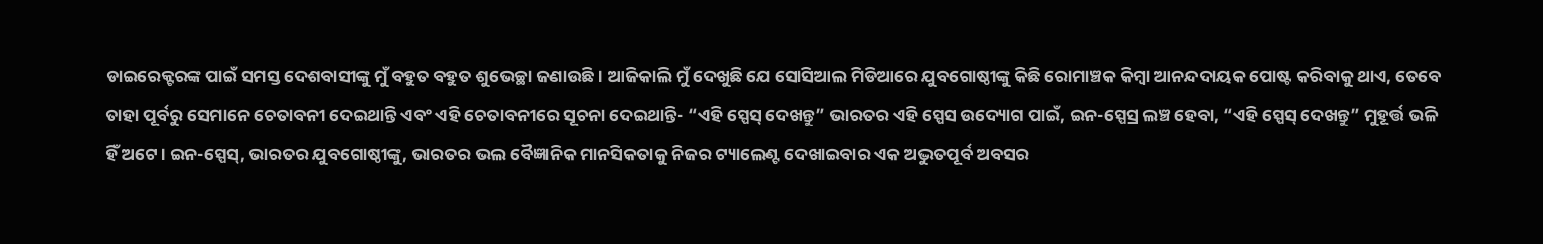ଡାଇରେକ୍ଟରଙ୍କ ପାଇଁ ସମସ୍ତ ଦେଶବାସୀଙ୍କୁ ମୁଁ ବହୁତ ବହୁତ ଶୁଭେଚ୍ଛା ଜଣାଉଛି। ଆଜିକାଲି ମୁଁ ଦେଖୁଛି ଯେ ସୋସିଆଲ ମିଡିଆରେ ଯୁବଗୋଷ୍ଠୀଙ୍କୁ କିଛି ରୋମାଞ୍ଚକ କିମ୍ବା ଆନନ୍ଦଦାୟକ ପୋଷ୍ଟ କରିବାକୁ ଥାଏ, ତେବେ ତାହା ପୂର୍ବରୁ ସେମାନେ ଚେତାବନୀ ଦେଇଥାନ୍ତି ଏବଂ ଏହି ଚେତାବନୀରେ ସୂଚନା ଦେଇଥାନ୍ତି- “ଏହି ସ୍ପେସ୍ ଦେଖନ୍ତୁ” ଭାରତର ଏହି ସ୍ପେସ ଉଦ୍ୟୋଗ ପାଇଁ, ଇନ-ସ୍ପେସ୍ର ଲଞ୍ଚ ହେବା, “ଏହି ସ୍ପେସ୍ ଦେଖନ୍ତୁ” ମୁହୂର୍ତ୍ତ ଭଳି ହିଁ ଅଟେ। ଇନ-ସ୍ପେସ୍, ଭାରତର ଯୁବଗୋଷ୍ଠୀଙ୍କୁ, ଭାରତର ଭଲ ବୈଜ୍ଞାନିକ ମାନସିକତାକୁ ନିଜର ଟ୍ୟାଲେଣ୍ଟ ଦେଖାଇବାର ଏକ ଅଦ୍ଭୁତପୂର୍ବ ଅବସର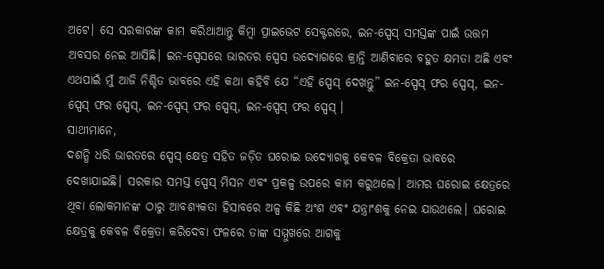ଅଟେ। ସେ ସରକାରଙ୍କ କାମ କରିଥାଆନ୍ତୁ କିମ୍ବା ପ୍ରାଇଭେଟ ସେକ୍ଟରରେ, ଇନ-ସ୍ପେସ୍ ସମସ୍ତଙ୍କ ପାଇଁ ଉତ୍ତମ ଅବସର ନେଇ ଆସିଛି। ଇନ-ସ୍ପେସରେ ଭାରତର ସ୍ପେସ ଉଦ୍ୟୋଗରେ କ୍ରାନ୍ତି ଆଣିବାରେ ବହୁତ କ୍ଷମତା ଅଛି ଏବଂ ଏଥପାଇଁ ମୁଁ ଆଜି ନିଶ୍ଚିତ ଭାବରେ ଏହି କଥା କହିବି ଯେ “ଏହି ସ୍ପେସ୍ ଦେଖନ୍ତୁ” ଇନ-ସ୍ପେସ୍ ଫର ସ୍ପେସ୍, ଇନ-ସ୍ପେସ୍ ଫର ସ୍ପେସ୍, ଇନ-ସ୍ପେସ୍ ଫର ସ୍ପେସ୍, ଇନ-ସ୍ପେସ୍ ଫର ସ୍ପେସ୍ ।
ସାଥୀମାନେ,
ଦଶନ୍ଧି ଧରି ଭାରତରେ ସ୍ପେସ୍ କ୍ଷେତ୍ର ସହିତ ଜଡ଼ିତ ଘରୋଇ ଉଦ୍ୟୋଗକୁ କେବଳ ବିକ୍ରେତା ଭାବରେ ଦେଖାଯାଇଛି। ସରକାର ସମସ୍ତ ସ୍ପେସ୍ ମିସନ ଏବଂ ପ୍ରକଳ୍ପ ଉପରେ କାମ କରୁଥଲେ। ଆମର ଘରୋଇ କ୍ଷେତ୍ରରେ ଥିବା ଲୋକମାନଙ୍କ ଠାରୁ ଆବଶ୍ୟକତା ହିସାବରେ ଅଳ୍ପ କିଛି ଅଂଶ ଏବଂ ଯନ୍ତ୍ରାଂଶକୁ ନେଇ ଯାଉଥଲେ। ଘରୋଇ କ୍ଷେତ୍ରକୁ କେବଳ ବିକ୍ରେତା କରିଦେବା ଫଳରେ ତାଙ୍କ ସମ୍ମୁଖରେ ଆଗକୁ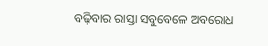ବଢ଼ିବାର ରାସ୍ତା ସବୁବେଳେ ଅବରୋଧ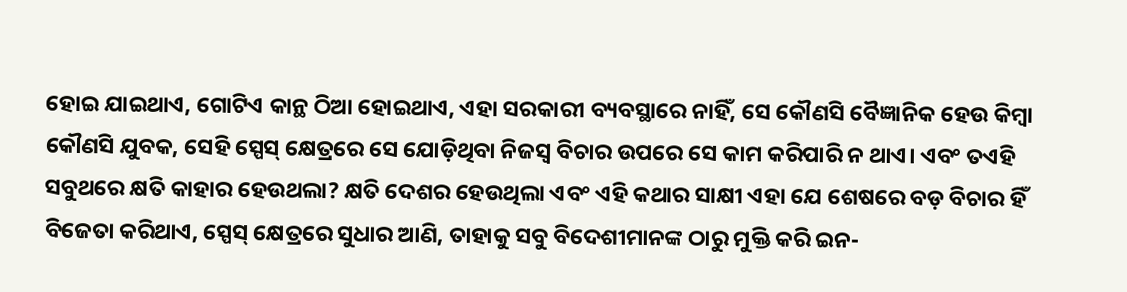ହୋଇ ଯାଇଥାଏ, ଗୋଟିଏ କାନ୍ଥ ଠିଆ ହୋଇଥାଏ, ଏହା ସରକାରୀ ବ୍ୟବସ୍ଥାରେ ନାହିଁ, ସେ କୌଣସି ବୈଜ୍ଞାନିକ ହେଉ କିମ୍ବା କୌଣସି ଯୁବକ, ସେହି ସ୍ପେସ୍ କ୍ଷେତ୍ରରେ ସେ ଯୋଡ଼ିଥିବା ନିଜସ୍ବ ବିଚାର ଉପରେ ସେ କାମ କରିପାରି ନ ଥାଏ। ଏବଂ ତଏହି ସବୁଥରେ କ୍ଷତି କାହାର ହେଉଥଲା? କ୍ଷତି ଦେଶର ହେଉଥିଲା ଏବଂ ଏହି କଥାର ସାକ୍ଷୀ ଏହା ଯେ ଶେଷରେ ବଡ଼ ବିଚାର ହିଁ ବିଜେତା କରିଥାଏ, ସ୍ପେସ୍ କ୍ଷେତ୍ରରେ ସୁଧାର ଆଣି, ତାହାକୁ ସବୁ ବିଦେଶୀମାନଙ୍କ ଠାରୁ ମୁକ୍ତି କରି ଇନ-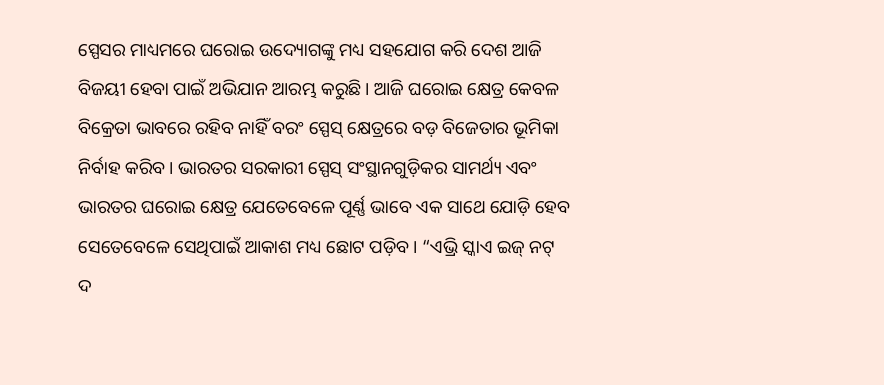ସ୍ପେସର ମାଧ୍ୟମରେ ଘରୋଇ ଉଦ୍ୟୋଗଙ୍କୁ ମଧ୍ୟ ସହଯୋଗ କରି ଦେଶ ଆଜି ବିଜୟୀ ହେବା ପାଇଁ ଅଭିଯାନ ଆରମ୍ଭ କରୁଛି। ଆଜି ଘରୋଇ କ୍ଷେତ୍ର କେବଳ ବିକ୍ରେତା ଭାବରେ ରହିବ ନାହିଁ ବରଂ ସ୍ପେସ୍ କ୍ଷେତ୍ରରେ ବଡ଼ ବିଜେତାର ଭୂମିକା ନିର୍ବାହ କରିବ। ଭାରତର ସରକାରୀ ସ୍ପେସ୍ ସଂସ୍ଥାନଗୁଡ଼ିକର ସାମର୍ଥ୍ୟ ଏବଂ ଭାରତର ଘରୋଇ କ୍ଷେତ୍ର ଯେତେବେଳେ ପୂର୍ଣ୍ଣ ଭାବେ ଏକ ସାଥେ ଯୋଡ଼ି ହେବ ସେତେବେଳେ ସେଥିପାଇଁ ଆକାଶ ମଧ୍ୟ ଛୋଟ ପଡ଼ିବ। “ଏଭ୍ରି ସ୍କାଏ ଇଜ୍ ନଟ୍ ଦ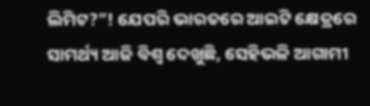ଲିମିଟ?”! ଯେପରି ଭାରତରେ ଆଇଟି କ୍ଷେତ୍ରରେ ସାମର୍ଥ୍ୟ ଆଜି ବିଶ୍ବ ଦେଖୁଛି, ସେହିଭଳି ଆଗାମୀ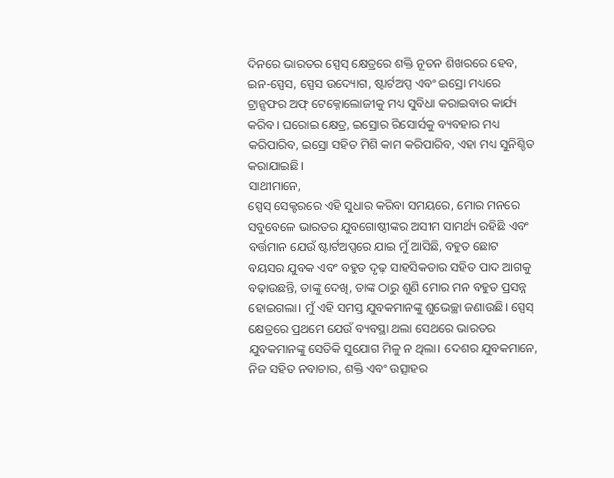ଦିନରେ ଭାରତର ସ୍ପେସ୍ କ୍ଷେତ୍ରରେ ଶକ୍ତି ନୂତନ ଶିଖରରେ ହେବ, ଇନ-ସ୍ପେସ, ସ୍ପେସ ଉଦ୍ୟୋଗ, ଷ୍ଟାର୍ଟଅପ୍ସ ଏବଂ ଇସ୍ରୋ ମଧ୍ୟରେ ଟ୍ରାନ୍ସଫର ଅଫ୍ ଟେକ୍ନୋଲୋଜୀକୁ ମଧ୍ୟ ସୁବିଧା କରାଇବାର କାର୍ଯ୍ୟ କରିବ। ଘରୋଇ କ୍ଷେତ୍ର, ଇସ୍ରୋର ରିସୋର୍ସକୁ ବ୍ୟବହାର ମଧ୍ୟ କରିପାରିବ, ଇସ୍ରୋ ସହିତ ମିଶି କାମ କରିପାରିବ, ଏହା ମଧ୍ୟ ସୁନିଶ୍ଚିତ କରାଯାଇଛି।
ସାଥୀମାନେ,
ସ୍ପେସ୍ ସେକ୍ଟରରେ ଏହି ସୁଧାର କରିବା ସମୟରେ, ମୋର ମନରେ ସବୁବେଳେ ଭାରତର ଯୁବଗୋଷ୍ଠୀଙ୍କର ଅସୀମ ସାମର୍ଥ୍ୟ ରହିଛି ଏବଂ ବର୍ତ୍ତମାନ ଯେଉଁ ଷ୍ଟାର୍ଟଅପ୍ସରେ ଯାଇ ମୁଁ ଆସିଛି, ବହୁତ ଛୋଟ ବୟସର ଯୁବକ ଏବଂ ବହୁତ ଦୃଢ଼ ସାହସିକତାର ସହିତ ପାଦ ଆଗକୁ ବଢ଼ାଉଛନ୍ତି, ତାଙ୍କୁ ଦେଖି, ତାଙ୍କ ଠାରୁ ଶୁଣି ମୋର ମନ ବହୁତ ପ୍ରସନ୍ନ ହୋଇଗଲା। ମୁଁ ଏହି ସମସ୍ତ ଯୁବକମାନଙ୍କୁ ଶୁଭେଚ୍ଛା ଜଣାଉଛି। ସ୍ପେସ୍ କ୍ଷେତ୍ରରେ ପ୍ରଥମେ ଯେଉଁ ବ୍ୟବସ୍ଥା ଥଲା ସେଥରେ ଭାରତର ଯୁବକମାନଙ୍କୁ ସେତିକି ସୁଯୋଗ ମିଳୁ ନ ଥିଲା। ଦେଶର ଯୁବକମାନେ, ନିଜ ସହିତ ନବାଚାର, ଶକ୍ତି ଏବଂ ଉତ୍ସାହର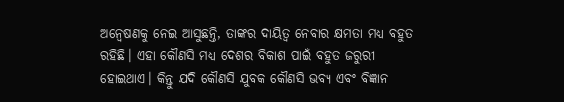ଅନ୍ବେଷଣକୁ ନେଇ ଆସୁଛନ୍ତି, ତାଙ୍କର ଦାୟିତ୍ବ ନେବାର କ୍ଷମତା ମଧ୍ୟ ବହୁତ ରହିଛି। ଏହା କୌଣସି ମଧ୍ୟ ଦେଶର ବିକାଶ ପାଇଁ ବହୁତ ଜରୁରୀ ହୋଇଥାଏ। କିନ୍ତୁ ଯଦି କୌଣସି ଯୁବକ କୌଣସି ଭବ୍ୟ ଏବଂ ବିଜ୍ଞାନ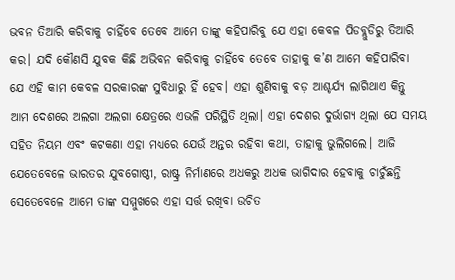ଭବନ ତିଆରି କରିବାକୁ ଚାହିଁବେ ତେବେ ଆମେ ତାଙ୍କୁ କହିପାରିବୁ ଯେ ଏହା କେବଳ ପିଡବ୍ଲୁଡିରୁ ତିଆରି କର। ଯଦି କୌଣସି ଯୁବକ କିଛି ଅଭିବନ କରିବାକୁ ଚାହିଁବେ ତେବେ ତାହାକୁ କ’ଣ ଆମେ କହିପାରିବା ଯେ ଏହି କାମ କେବଳ ସରକାରଙ୍କ ସୁବିଧାରୁ ହିଁ ହେବ। ଏହା ଶୁଣିବାକୁ ବଡ଼ ଆଶ୍ଚର୍ଯ୍ୟ ଲାଗିଥାଏ କିନ୍ତୁ ଆମ ଦେଶରେ ଅଲଗା ଅଲଗା କ୍ଷେତ୍ରରେ ଏଭଳି ପରିସ୍ଥିତି ଥିଲା। ଏହା ଦେଶର ଦୁର୍ଭାଗ୍ୟ ଥିଲା ଯେ ସମୟ ସହିତ ନିୟମ ଏବଂ କଟକଣା ଏହା ମଧ୍ୟରେ ଯେଉଁ ଅନ୍ତର ରହିବା କଥା, ତାହାକୁ ଭୁଲିଗଲେ। ଆଜି ଯେତେବେଳେ ଭାରତର ଯୁବଗୋଷ୍ଠୀ, ରାଷ୍ଟ୍ର ନିର୍ମାଣରେ ଅଧକରୁ ଅଧକ ଭାଗିଦାର ହେବାକୁ ଚାଚୁଁଛନ୍ତି ସେତେବେଳେ ଆମେ ତାଙ୍କ ସମ୍ମୁଖରେ ଏହା ସର୍ତ୍ତ ରଖିବା ଉଚିତ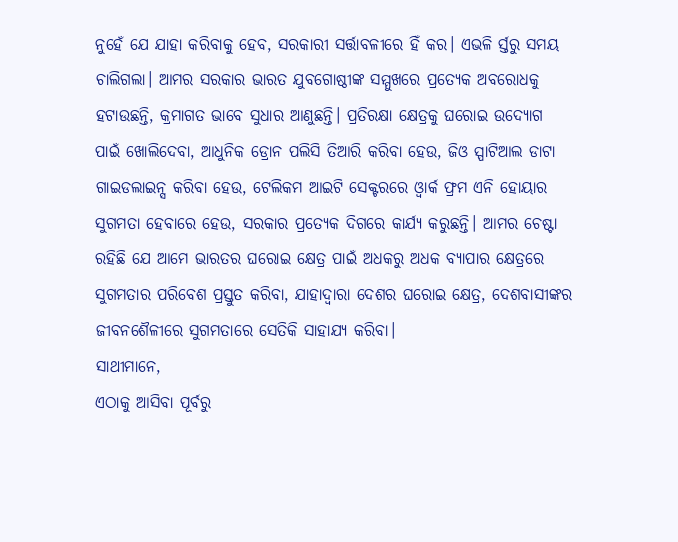ନୁହେଁ ଯେ ଯାହା କରିବାକୁ ହେବ, ସରକାରୀ ସର୍ତ୍ତାବଳୀରେ ହିଁ କର। ଏଭଳି ର୍ସ୍ତରୁ ସମୟ ଚାଲିଗଲା। ଆମର ସରକାର ଭାରତ ଯୁବଗୋଷ୍ଠୀଙ୍କ ସମ୍ମୁଖରେ ପ୍ରତ୍ୟେକ ଅବରୋଧକୁ ହଟାଉଛନ୍ତି, କ୍ରମାଗତ ଭାବେ ସୁଧାର ଆଣୁଛନ୍ତି। ପ୍ରତିରକ୍ଷା କ୍ଷେତ୍ରକୁ ଘରୋଇ ଉଦ୍ୟୋଗ ପାଇଁ ଖୋଲିଦେବା, ଆଧୁନିକ ଡ୍ରୋନ ପଲିସି ତିଆରି କରିବା ହେଉ, ଜିଓ ସ୍ପାଟିଆଲ ଡାଟା ଗାଇଡଲାଇନ୍ସ କରିବା ହେଉ, ଟେଲିକମ ଆଇଟି ସେକ୍ଟରରେ ଓ୍ବାର୍କ ଫ୍ରମ ଏନି ହୋୟାର ସୁଗମତା ହେବାରେ ହେଉ, ସରକାର ପ୍ରତ୍ୟେକ ଦିଗରେ କାର୍ଯ୍ୟ କରୁଛନ୍ତି। ଆମର ଚେଷ୍ଟା ରହିଛି ଯେ ଆମେ ଭାରତର ଘରୋଇ କ୍ଷେତ୍ର ପାଇଁ ଅଧକରୁ ଅଧକ ବ୍ୟାପାର କ୍ଷେତ୍ରରେ ସୁଗମତାର ପରିବେଶ ପ୍ରସ୍ତୁତ କରିବା, ଯାହାଦ୍ବାରା ଦେଶର ଘରୋଇ କ୍ଷେତ୍ର, ଦେଶବାସୀଙ୍କର ଜୀବନଶୈଳୀରେ ସୁଗମତାରେ ସେତିକି ସାହାଯ୍ୟ କରିବା।
ସାଥୀମାନେ,
ଏଠାକୁ ଆସିବା ପୂର୍ବରୁ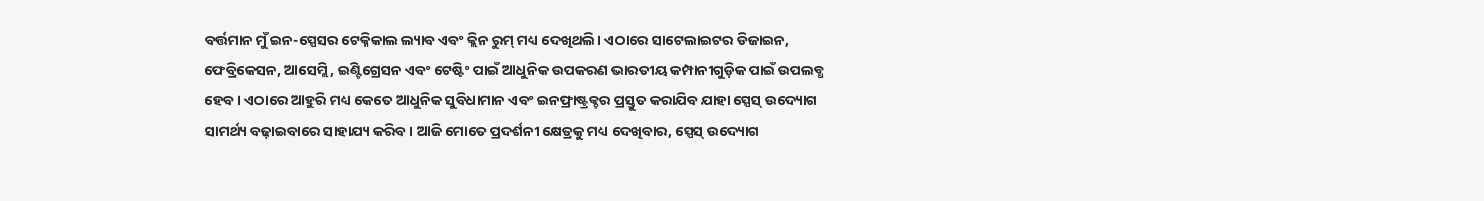ବର୍ତ୍ତମାନ ମୁଁ ଇନ-ସ୍ପେସର ଟେକ୍ନିକାଲ ଲ୍ୟାବ ଏବଂ କ୍ଲିନ ରୁମ୍ ମଧ୍ୟ ଦେଖିଥଲି। ଏଠାରେ ସାଟେଲାଇଟର ଡିଜାଇନ, ଫେବ୍ରିକେସନ, ଆସେମ୍ଲି, ଇଣ୍ଟିଗ୍ରେସନ ଏବଂ ଟେଷ୍ଟିଂ ପାଇଁ ଆଧୁନିକ ଉପକରଣ ଭାରତୀୟ କମ୍ପାନୀଗୁଡ଼ିକ ପାଇଁ ଉପଲବ୍ଧ ହେବ। ଏଠାରେ ଆହୁରି ମଧ୍ୟ କେତେ ଆଧୁନିକ ସୁବିଧାମାନ ଏବଂ ଇନଫ୍ରାଷ୍ଟ୍ରକ୍ଚର ପ୍ରସ୍ତୁତ କରାଯିବ ଯାହା ସ୍ପେସ୍ ଉଦ୍ୟୋଗ ସାମର୍ଥ୍ୟ ବଢ଼ାଇବାରେ ସାହାଯ୍ୟ କରିବ। ଆଜି ମୋତେ ପ୍ରଦର୍ଶନୀ କ୍ଷେତ୍ରକୁ ମଧ୍ୟ ଦେଖିବାର, ସ୍ପେସ୍ ଉଦ୍ୟୋଗ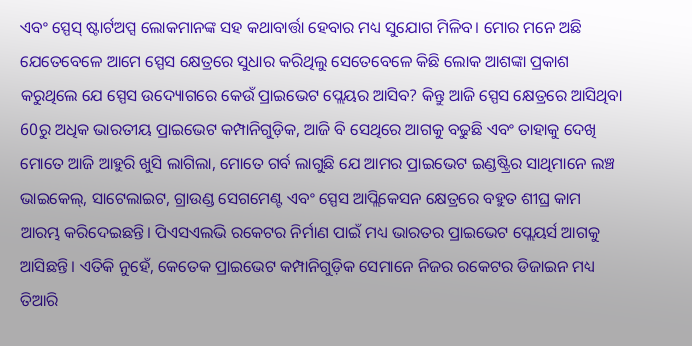ଏବଂ ସ୍ପେସ୍ ଷ୍ଟାର୍ଟଅପ୍ସ ଲୋକମାନଙ୍କ ସହ କଥାବାର୍ତ୍ତା ହେବାର ମଧ୍ୟ ସୁଯୋଗ ମିଳିବ। ମୋର ମନେ ଅଛି ଯେତେବେଳେ ଆମେ ସ୍ପେସ କ୍ଷେତ୍ରରେ ସୁଧାର କରିଥିଲୁ ସେତେବେଳେ କିଛି ଲୋକ ଆଶଙ୍କା ପ୍ରକାଶ କରୁଥିଲେ ଯେ ସ୍ପେସ ଉଦ୍ୟୋଗରେ କେଉଁ ପ୍ରାଇଭେଟ ପ୍ଲେୟର ଆସିବ? କିନ୍ତୁ ଆଜି ସ୍ପେସ କ୍ଷେତ୍ରରେ ଆସିଥିବା 60ରୁ ଅଧିକ ଭାରତୀୟ ପ୍ରାଇଭେଟ କମ୍ପାନିଗୁଡ଼ିକ, ଆଜି ବି ସେଥିରେ ଆଗକୁ ବଢୁଛି ଏବଂ ତାହାକୁ ଦେଖି ମୋତେ ଆଜି ଆହୁରି ଖୁସି ଲାଗିଲା, ମୋତେ ଗର୍ବ ଲାଗୁଛି ଯେ ଆମର ପ୍ରାଇଭେଟ ଇଣ୍ଡଷ୍ଟ୍ରିର ସାଥିମାନେ ଲଞ୍ଚ ଭାଇକେଲ୍, ସାଟେଲାଇଟ, ଗ୍ରାଉଣ୍ଡ ସେଗମେଣ୍ଟ ଏବଂ ସ୍ପେସ ଆପ୍ଲିକେସନ କ୍ଷେତ୍ରରେ ବହୁତ ଶୀଘ୍ର କାମ ଆରମ୍ଭ କରିଦେଇଛନ୍ତି। ପିଏସଏଲଭି ରକେଟର ନିର୍ମାଣ ପାଇଁ ମଧ୍ୟ ଭାରତର ପ୍ରାଇଭେଟ ପ୍ଲେୟର୍ସ ଆଗକୁ ଆସିଛନ୍ତି। ଏତିକି ନୁହେଁ, କେତେକ ପ୍ରାଇଭେଟ କମ୍ପାନିଗୁଡ଼ିକ ସେମାନେ ନିଜର ରକେଟର ଡିଜାଇନ ମଧ୍ୟ ତିଆରି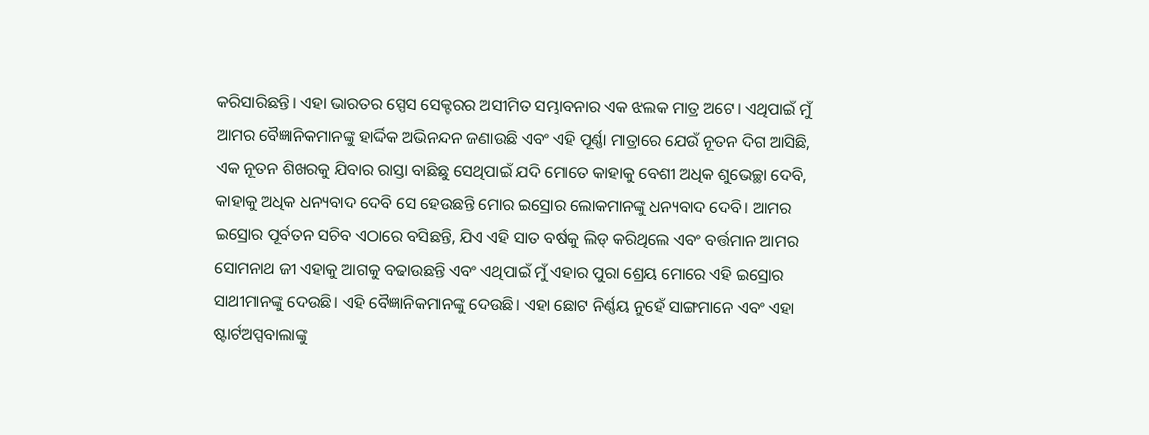କରିସାରିଛନ୍ତି। ଏହା ଭାରତର ସ୍ପେସ ସେକ୍ଟରର ଅସୀମିତ ସମ୍ଭାବନାର ଏକ ଝଲକ ମାତ୍ର ଅଟେ। ଏଥିପାଇଁ ମୁଁ ଆମର ବୈଜ୍ଞାନିକମାନଙ୍କୁ ହାର୍ଦ୍ଦିକ ଅଭିନନ୍ଦନ ଜଣାଉଛି ଏବଂ ଏହି ପୂର୍ଣ୍ଣା ମାତ୍ରାରେ ଯେଉଁ ନୂତନ ଦିଗ ଆସିଛି, ଏକ ନୂତନ ଶିଖରକୁ ଯିବାର ରାସ୍ତା ବାଛିଛୁ ସେଥିପାଇଁ ଯଦି ମୋତେ କାହାକୁ ବେଶୀ ଅଧିକ ଶୁଭେଚ୍ଛା ଦେବି, କାହାକୁ ଅଧିକ ଧନ୍ୟବାଦ ଦେବି ସେ ହେଉଛନ୍ତି ମୋର ଇସ୍ରୋର ଲୋକମାନଙ୍କୁ ଧନ୍ୟବାଦ ଦେବି। ଆମର ଇସ୍ରୋର ପୂର୍ବତନ ସଚିବ ଏଠାରେ ବସିଛନ୍ତି, ଯିଏ ଏହି ସାତ ବର୍ଷକୁ ଲିଡ୍ କରିଥିଲେ ଏବଂ ବର୍ତ୍ତମାନ ଆମର ସୋମନାଥ ଜୀ ଏହାକୁ ଆଗକୁ ବଢାଉଛନ୍ତି ଏବଂ ଏଥିପାଇଁ ମୁଁ ଏହାର ପୁରା ଶ୍ରେୟ ମୋରେ ଏହି ଇସ୍ରୋର ସାଥୀମାନଙ୍କୁ ଦେଉଛି। ଏହି ବୈଜ୍ଞାନିକମାନଙ୍କୁ ଦେଉଛି। ଏହା ଛୋଟ ନିର୍ଣ୍ଣୟ ନୁହେଁ ସାଙ୍ଗମାନେ ଏବଂ ଏହା ଷ୍ଟାର୍ଟଅପ୍ସବାଲାଙ୍କୁ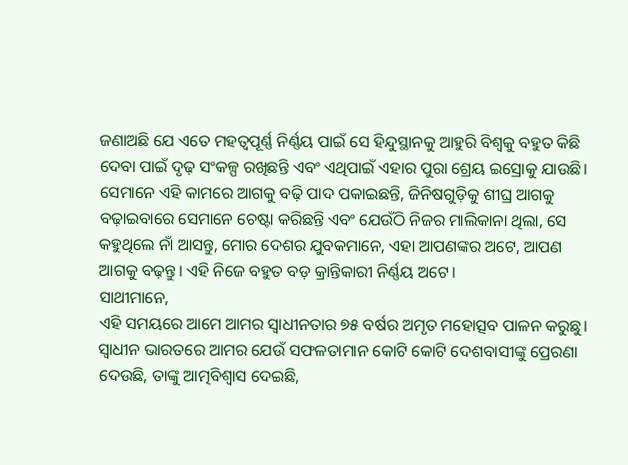ଜଣାଅଛି ଯେ ଏତେ ମହତ୍ବପୂର୍ଣ୍ଣ ନିର୍ଣ୍ଣୟ ପାଇଁ ସେ ହିନ୍ଦୁସ୍ଥାନକୁ ଆହୁରି ବିଶ୍ବକୁ ବହୁତ କିଛି ଦେବା ପାଇଁ ଦୃଢ଼ ସଂକଳ୍ପ ରଖିଛନ୍ତି ଏବଂ ଏଥିପାଇଁ ଏହାର ପୁରା ଶ୍ରେୟ ଇସ୍ରୋକୁ ଯାଉଛି। ସେମାନେ ଏହି କାମରେ ଆଗକୁ ବଢ଼ି ପାଦ ପକାଇଛନ୍ତି, ଜିନିଷଗୁଡ଼ିକୁ ଶୀଘ୍ର ଆଗକୁ ବଢ଼ାଇବାରେ ସେମାନେ ଚେଷ୍ଟା କରିଛନ୍ତି ଏବଂ ଯେଉଁଠି ନିଜର ମାଲିକାନା ଥିଲା, ସେ କହୁଥିଲେ ନାଁ ଆସନ୍ତୁ, ମୋର ଦେଶର ଯୁବକମାନେ, ଏହା ଆପଣଙ୍କର ଅଟେ, ଆପଣ ଆଗକୁ ବଢ଼ନ୍ତୁ। ଏହି ନିଜେ ବହୁତ ବଡ଼ କ୍ରାନ୍ତିକାରୀ ନିର୍ଣ୍ଣୟ ଅଟେ।
ସାଥୀମାନେ,
ଏହି ସମୟରେ ଆମେ ଆମର ସ୍ବାଧୀନତାର ୭୫ ବର୍ଷର ଅମୃତ ମହୋତ୍ସବ ପାଳନ କରୁଛୁ। ସ୍ବାଧୀନ ଭାରତରେ ଆମର ଯେଉଁ ସଫଳତାମାନ କୋଟି କୋଟି ଦେଶବାସୀଙ୍କୁ ପ୍ରେରଣା ଦେଉଛି, ତାଙ୍କୁ ଆତ୍ମବିଶ୍ବାସ ଦେଇଛି,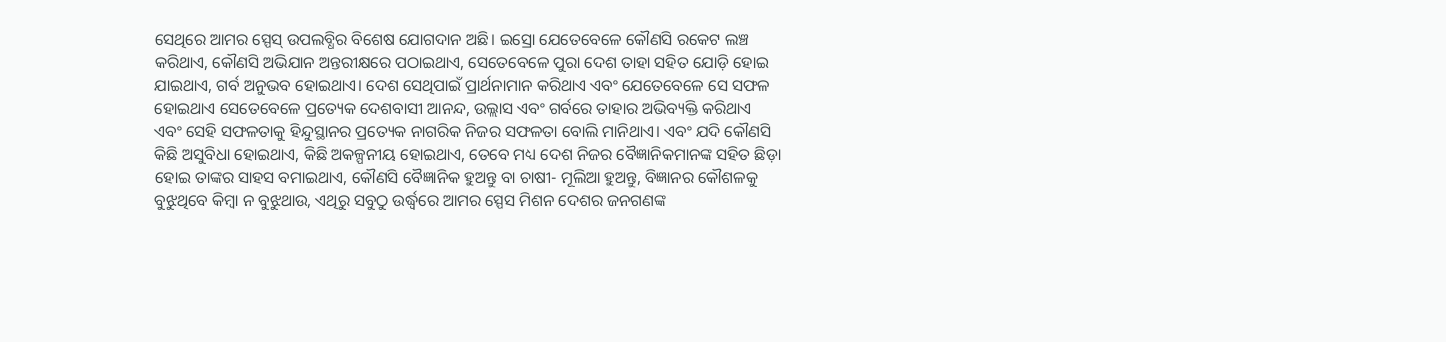ସେଥିରେ ଆମର ସ୍ପେସ୍ ଉପଲବ୍ଧିର ବିଶେଷ ଯୋଗଦାନ ଅଛି। ଇସ୍ରୋ ଯେତେବେଳେ କୌଣସି ରକେଟ ଲଞ୍ଚ କରିଥାଏ, କୌଣସି ଅଭିଯାନ ଅନ୍ତରୀକ୍ଷରେ ପଠାଇଥାଏ, ସେତେବେଳେ ପୁରା ଦେଶ ତାହା ସହିତ ଯୋଡ଼ି ହୋଇ ଯାଇଥାଏ, ଗର୍ବ ଅନୁଭବ ହୋଇଥାଏ। ଦେଶ ସେଥିପାଇଁ ପ୍ରାର୍ଥନାମାନ କରିଥାଏ ଏବଂ ଯେତେବେଳେ ସେ ସଫଳ ହୋଇଥାଏ ସେତେବେଳେ ପ୍ରତ୍ୟେକ ଦେଶବାସୀ ଆନନ୍ଦ, ଉଲ୍ଲାସ ଏବଂ ଗର୍ବରେ ତାହାର ଅଭିବ୍ୟକ୍ତି କରିଥାଏ ଏବଂ ସେହି ସଫଳତାକୁ ହିନ୍ଦୁସ୍ଥାନର ପ୍ରତ୍ୟେକ ନାଗରିକ ନିଜର ସଫଳତା ବୋଲି ମାନିଥାଏ। ଏବଂ ଯଦି କୌଣସି କିଛି ଅସୁବିଧା ହୋଇଥାଏ, କିଛି ଅକଳ୍ପନୀୟ ହୋଇଥାଏ, ତେବେ ମଧ୍ୟ ଦେଶ ନିଜର ବୈଜ୍ଞାନିକମାନଙ୍କ ସହିତ ଛିଡ଼ା ହୋଇ ତାଙ୍କର ସାହସ ବମାଇଥାଏ, କୌଣସି ବୈଜ୍ଞାନିକ ହୁଅନ୍ତୁ ବା ଚାଷୀ- ମୂଲିଆ ହୁଅନ୍ତୁ, ବିଜ୍ଞାନର କୌଶଳକୁ ବୁଝୁଥିବେ କିମ୍ବା ନ ବୁଝୁଥାଉ, ଏଥିରୁ ସବୁଠୁ ଉର୍ଦ୍ଧ୍ବରେ ଆମର ସ୍ପେସ ମିଶନ ଦେଶର ଜନଗଣଙ୍କ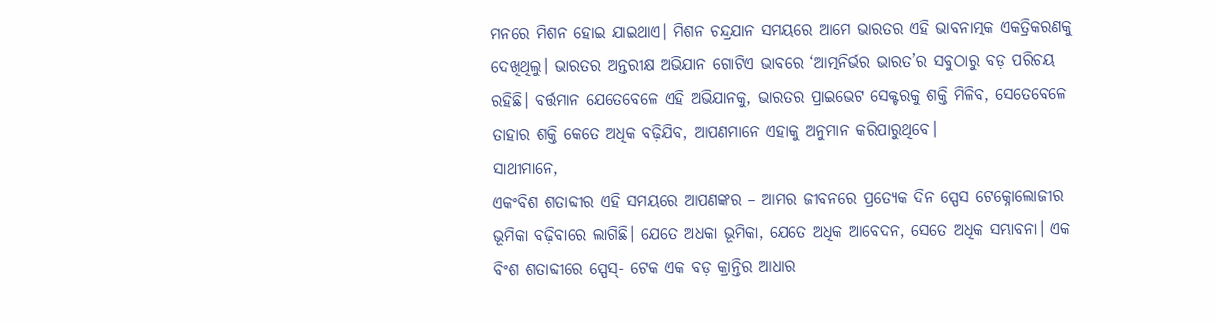ମନରେ ମିଶନ ହୋଇ ଯାଇଥାଏ। ମିଶନ ଚନ୍ଦ୍ରଯାନ ସମୟରେ ଆମେ ଭାରତର ଏହି ଭାବନାତ୍ମକ ଏକତ୍ରିକରଣକୁ ଦେଖିଥିଲୁ। ଭାରତର ଅନ୍ତରୀକ୍ଷ ଅଭିଯାନ ଗୋଟିଏ ଭାବରେ ‘ଆତ୍ମନିର୍ଭର ଭାରତ’ର ସବୁଠାରୁ ବଡ଼ ପରିଚୟ ରହିଛି। ବର୍ତ୍ତମାନ ଯେତେବେଳେ ଏହି ଅଭିଯାନକୁ, ଭାରତର ପ୍ରାଇଭେଟ ସେକ୍ଟରକୁ ଶକ୍ତି ମିଳିବ, ସେତେବେଳେ ତାହାର ଶକ୍ତି କେତେ ଅଧିକ ବଢ଼ିଯିବ, ଆପଣମାନେ ଏହାକୁ ଅନୁମାନ କରିପାରୁଥିବେ।
ସାଥୀମାନେ,
ଏକଂବିଶ ଶତାବ୍ଦୀର ଏହି ସମୟରେ ଆପଣଙ୍କର – ଆମର ଜୀବନରେ ପ୍ରତ୍ୟେକ ଦିନ ସ୍ପେସ ଟେକ୍ନୋଲୋଜୀର ଭୂମିକା ବଢ଼ିବାରେ ଲାଗିଛି। ଯେତେ ଅଧକା ଭୂମିକା, ଯେତେ ଅଧିକ ଆବେଦନ, ସେତେ ଅଧିକ ସମ୍ଭାବନା। ଏକ ବିଂଶ ଶତାବ୍ଦୀରେ ସ୍ପେସ୍- ଟେକ ଏକ ବଡ଼ କ୍ରାନ୍ତିର ଆଧାର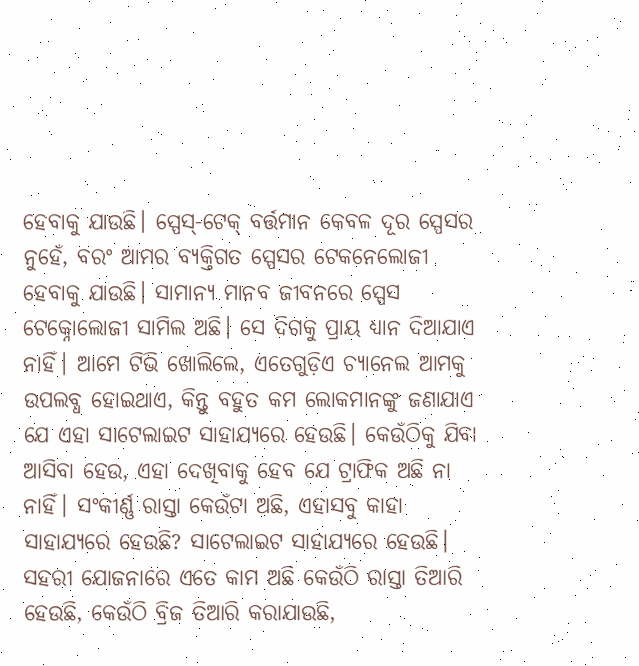ହେବାକୁ ଯାଉଛି। ସ୍ପେସ୍-ଟେକ୍ ବର୍ତ୍ତମାନ କେବଳ ଦୂର ସ୍ପେସର ନୁହେଁ, ବରଂ ଆମର ବ୍ୟକ୍ତିଗତ ସ୍ପେସର ଟେକନେଲୋଜୀ ହେବାକୁ ଯାଉଛି। ସାମାନ୍ୟ ମାନବ ଜୀବନରେ ସ୍ପେସ ଟେକ୍ନୋଲୋଜୀ ସାମିଲ ଅଛି। ସେ ଦିଗକୁ ପ୍ରାୟ ଧ୍ୟାନ ଦିଆଯାଏ ନାହିଁ। ଆମେ ଟିଭି ଖୋଲିଲେ, ଏତେଗୁଡ଼ିଏ ଚ୍ୟାନେଲ ଆମକୁ ଉପଲବ୍ଧ ହୋଇଥାଏ, କିନ୍ତୁ ବହୁତ କମ ଲୋକମାନଙ୍କୁ ଜଣାଯାଏ ଯେ ଏହା ସାଟେଲାଇଟ ସାହାଯ୍ୟରେ ହେଉଛି। କେଉଁଠିକୁ ଯିବା ଆସିବା ହେଉ, ଏହା ଦେଖିବାକୁ ହେବ ଯେ ଟ୍ରାଫିକ ଅଛି ନା ନାହିଁ। ସଂକୀର୍ଣ୍ଣ ରାସ୍ତା କେଉଁଟା ଅଛି, ଏହାସବୁ କାହା ସାହାଯ୍ୟରେ ହେଉଛି? ସାଟେଲାଇଟ ସାହାଯ୍ୟରେ ହେଉଛି। ସହରୀ ଯୋଜନାରେ ଏତେ କାମ ଅଛି କେଉଁଠି ରାସ୍ତା ତିଆରି ହେଉଛି, କେଉଁଠି ବ୍ରିଜ ତିଆରି କରାଯାଉଛି,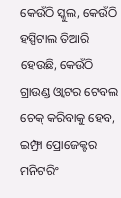କେଉଁଠି ସ୍କୁଲ, କେଉଁଠି ହସ୍ପିଟାଲ ତିଆରି ହେଉଛି, କେଉଁଠି ଗ୍ରାଉଣ୍ଡ ଓ୍ବାଟର ଟେବଲ ଚେକ୍ କରିବାକୁ ହେବ, ଇମ୍ଫ୍ରା ପ୍ରୋଜେକ୍ଟର ମନିଟରିଂ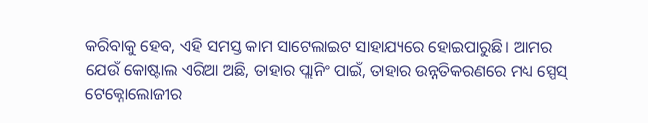କରିବାକୁ ହେବ, ଏହି ସମସ୍ତ କାମ ସାଟେଲାଇଟ ସାହାଯ୍ୟରେ ହୋଇପାରୁଛି। ଆମର ଯେଉଁ କୋଷ୍ଟାଲ ଏରିଆ ଅଛି, ତାହାର ପ୍ଲାନିଂ ପାଇଁ, ତାହାର ଉନ୍ନତିକରଣରେ ମଧ୍ୟ ସ୍ପେସ୍ ଟେକ୍ନୋଲୋଜୀର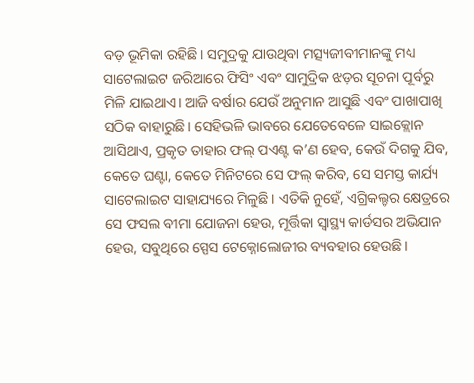ବଡ଼ ଭୂମିକା ରହିଛି। ସମୁଦ୍ରକୁ ଯାଉଥିବା ମତ୍ସ୍ୟଜୀବୀମାନଙ୍କୁ ମଧ୍ୟ ସାଟେଲାଇଟ ଜରିଆରେ ଫିସିଂ ଏବଂ ସାମୁଦ୍ରିକ ଝଡ଼ର ସୂଚନା ପୂର୍ବରୁ ମିଳି ଯାଇଥାଏ। ଆଜି ବର୍ଷାର ଯେଉଁ ଅନୁମାନ ଆସୁଛି ଏବଂ ପାଖାପାଖି ସଠିକ ବାହାରୁଛି। ସେହିଭଳି ଭାବରେ ଯେତେବେଳେ ସାଇକ୍ଲୋନ ଆସିଥାଏ, ପ୍ରକୃତ ତାହାର ଫଲ୍ ପଏଣ୍ଟ କ’ଣ ହେବ, କେଉଁ ଦିଗକୁ ଯିବ, କେତେ ଘଣ୍ଟା, କେତେ ମିନିଟରେ ସେ ଫଲ୍ କରିବ, ସେ ସମସ୍ତ କାର୍ଯ୍ୟ ସାଟେଲାଇଟ ସାହାଯ୍ୟରେ ମିଳୁଛି। ଏତିକି ନୁହେଁ, ଏଗ୍ରିକଲ୍ଚର କ୍ଷେତ୍ରରେ ସେ ଫସଲ ବୀମା ଯୋଜନା ହେଉ, ମୂର୍ତ୍ତିକା ସ୍ବାସ୍ଥ୍ୟ କାର୍ଡସର ଅଭିଯାନ ହେଉ, ସବୁଥିରେ ସ୍ପେସ ଟେକ୍ନୋଲୋଜୀର ବ୍ୟବହାର ହେଉଛି।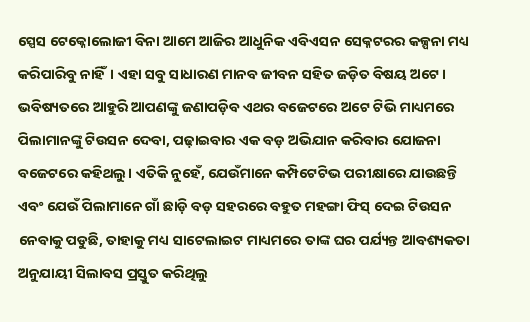ସ୍ପେସ ଟେକ୍ନୋଲୋଜୀ ବିନା ଆମେ ଆଜିର ଆଧୁନିକ ଏବିଏସନ ସେକ୍ନଟରର କଳ୍ପନା ମଧ୍ୟ କରିପାରିବୁ ନାହିଁ। ଏହା ସବୁ ସାଧାରଣ ମାନବ ଜୀବନ ସହିତ ଜଡ଼ିତ ବିଷୟ ଅଟେ। ଭବିଷ୍ୟତରେ ଆହୁରି ଆପଣଙ୍କୁ ଜଣାପଡ଼ିବ ଏଥର ବଜେଟରେ ଅଟେ ଟିଭି ମାଧ୍ୟମରେ ପିଲାମାନଙ୍କୁ ଟିଉସନ ଦେବା, ପଢ଼ାଇବାର ଏକ ବଡ଼ ଅଭିଯାନ କରିବାର ଯୋଜନା ବଜେଟରେ କହିଥଲୁ। ଏତିକି ନୁହେଁ, ଯେଉଁମାନେ କମ୍ପିଟେଟିଭ ପରୀକ୍ଷାରେ ଯାଉଛନ୍ତି ଏବଂ ଯେଉଁ ପିଲାମାନେ ଗାଁ ଛାଡ଼ି ବଡ଼ ସହରରେ ବହୁତ ମହଙ୍ଗା ଫିସ୍ ଦେଇ ଟିଉସନ ନେବାକୁ ପଡୁଛି, ତାହାକୁ ମଧ୍ୟ ସାଟେଲାଇଟ ମାଧ୍ୟମରେ ତାଙ୍କ ଘର ପର୍ଯ୍ୟନ୍ତ ଆବଶ୍ୟକତା ଅନୁଯାୟୀ ସିଲାବସ ପ୍ରସ୍ତୁତ କରିଥିଲୁ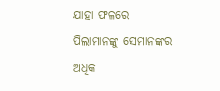ଯାହା ଫଳରେ ପିଲାମାନଙ୍କୁ ସେମାନଙ୍କର ଅଧିକ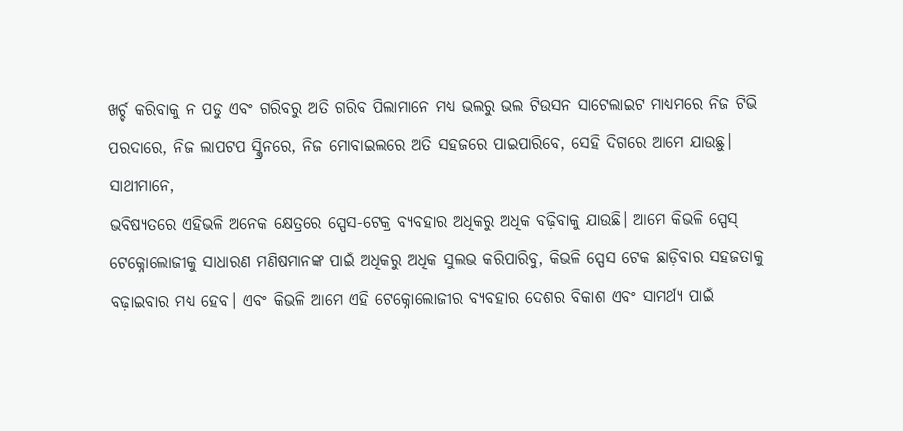ଖର୍ଚ୍ଚ କରିବାକୁ ନ ପଡୁ ଏବଂ ଗରିବରୁ ଅତି ଗରିବ ପିଲାମାନେ ମଧ୍ୟ ଭଲରୁ ଭଲ ଟିଉସନ ସାଟେଲାଇଟ ମାଧ୍ୟମରେ ନିଜ ଟିଭି ପରଦାରେ, ନିଜ ଲାପଟପ ସ୍କ୍ରିନରେ, ନିଜ ମୋବାଇଲରେ ଅତି ସହଜରେ ପାଇପାରିବେ, ସେହି ଦିଗରେ ଆମେ ଯାଉଛୁ।
ସାଥୀମାନେ,
ଭବିଷ୍ୟତରେ ଏହିଭଳି ଅନେକ କ୍ଷେତ୍ରରେ ସ୍ପେସ-ଟେକ୍ର ବ୍ୟବହାର ଅଧିକରୁ ଅଧିକ ବଢ଼ିବାକୁ ଯାଉଛି। ଆମେ କିଭଳି ସ୍ପେସ୍ ଟେକ୍ନୋଲୋଜୀକୁ ସାଧାରଣ ମଣିଷମାନଙ୍କ ପାଇଁ ଅଧିକରୁ ଅଧିକ ସୁଲଭ କରିପାରିବୁ, କିଭଳି ସ୍ପେସ ଟେକ ଛାଡ଼ିବାର ସହଜତାକୁ ବଢ଼ାଇବାର ମଧ୍ୟ ହେବ। ଏବଂ କିଭଳି ଆମେ ଏହି ଟେକ୍ନୋଲୋଜୀର ବ୍ୟବହାର ଦେଶର ବିକାଶ ଏବଂ ସାମର୍ଥ୍ୟ ପାଇଁ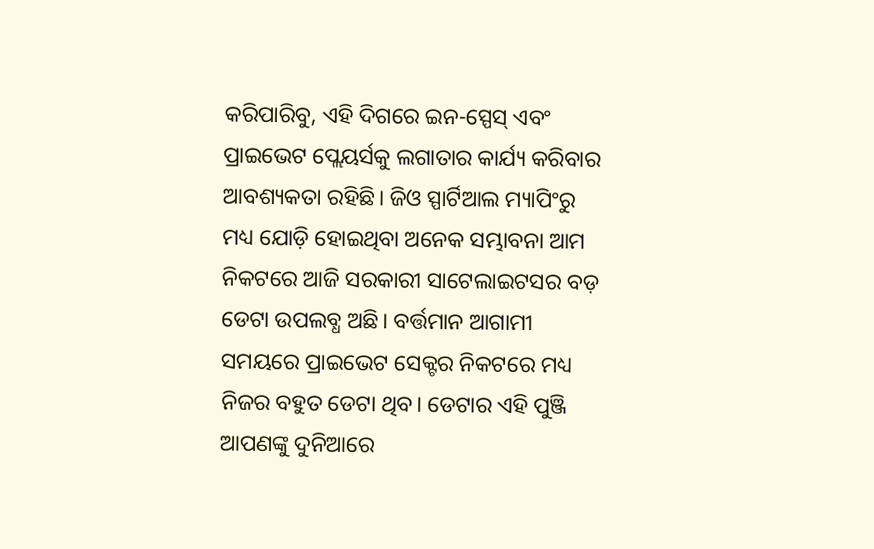କରିପାରିବୁ, ଏହି ଦିଗରେ ଇନ-ସ୍ପେସ୍ ଏବଂ ପ୍ରାଇଭେଟ ପ୍ଲେୟର୍ସକୁ ଲଗାତାର କାର୍ଯ୍ୟ କରିବାର ଆବଶ୍ୟକତା ରହିଛି। ଜିଓ ସ୍ପାର୍ଟିଆଲ ମ୍ୟାପିଂରୁ ମଧ୍ୟ ଯୋଡ଼ି ହୋଇଥିବା ଅନେକ ସମ୍ଭାବନା ଆମ ନିକଟରେ ଆଜି ସରକାରୀ ସାଟେଲାଇଟସର ବଡ଼ ଡେଟା ଉପଲବ୍ଧ ଅଛି। ବର୍ତ୍ତମାନ ଆଗାମୀ ସମୟରେ ପ୍ରାଇଭେଟ ସେକ୍ଟର ନିକଟରେ ମଧ୍ୟ ନିଜର ବହୁତ ଡେଟା ଥିବ। ଡେଟାର ଏହି ପୁଞ୍ଜି ଆପଣଙ୍କୁ ଦୁନିଆରେ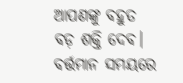ଆପଣଙ୍କୁ ବହୁତ ବଡ଼ ଶକ୍ତି ଦେବ। ବର୍ତ୍ତମାନ ସମୟରେ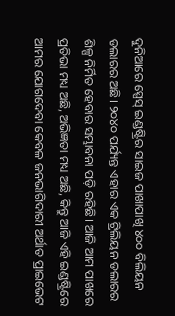ଦୁନିଆରେ ସ୍ପେସ୍ ଇଣ୍ଡଷ୍ଟ୍ରିର ସାଇଜ ପାଖାପାଖି ୪୦୦ ବିଲିୟନ ଡଲାରର ଅଛି। ୨୦୪୦ ପର୍ଯ୍ୟନ୍ତ ଏହାର ଏକ ଟ୍ରିଲିୟନ ଡଲାରର ଶିଳ୍ପ ନିର୍ମିତ ହେବାର ସମ୍ଭାବନା ପଡ଼ି ରହିଛି। ଆଜି ଆମ ପାଖରେ ପ୍ରତିଭା ମଧ୍ୟ ଅଛି, ଅଭିଜ୍ଞତା ମଧ୍ୟ ଅଛି, କିନ୍ତୁ ଆଜି ଏହି ଇଣ୍ଡଷ୍ଟ୍ରିରେ ଆମର ଯୋଗଦେବା କେବଳ ଜନଭାଗିଦାରୀ ଅର୍ଥାତ ପ୍ରାଇଭେଟ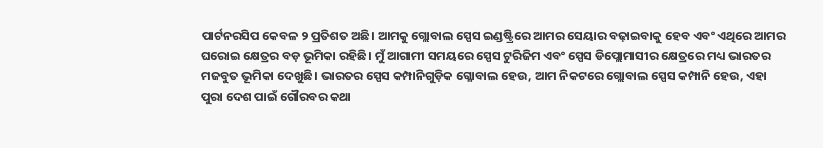ପାର୍ଟନରସିପ କେବଳ ୨ ପ୍ରତିଶତ ଅଛି। ଆମକୁ ଗ୍ଲୋବାଲ ସ୍ପେସ ଇଣ୍ଡଷ୍ଟ୍ରିରେ ଆମର ସେୟାର ବଢ଼ାଇବାକୁ ହେବ ଏବଂ ଏଥିରେ ଆମର ଘରୋଇ କ୍ଷେତ୍ରର ବଡ଼ ଭୂମିକା ରହିଛି। ମୁଁ ଆଗାମୀ ସମୟରେ ସ୍ପେସ ଟୁରିଜିମ ଏବଂ ସ୍ପେସ ଡିପ୍ଲୋମାସୀର କ୍ଷେତ୍ରରେ ମଧ୍ୟ ଭାରତର ମଜବୁତ ଭୂମିକା ଦେଖୁଛି। ଭାରତର ସ୍ପେସ କମ୍ପାନିଗୁଡ଼ିକ ଗ୍ଳୋବାଲ ହେଉ, ଆମ ନିକଟରେ ଗ୍ଲୋବାଲ ସ୍ପେସ କମ୍ପାନି ହେଉ, ଏହା ପୁରା ଦେଶ ପାଇଁ ଗୌରବର କଥା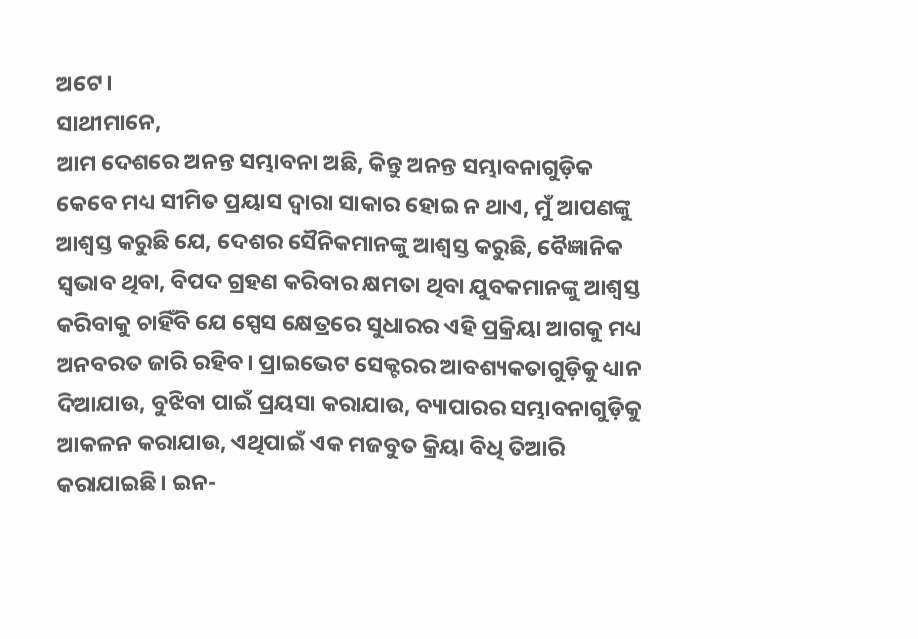ଅଟେ।
ସାଥୀମାନେ,
ଆମ ଦେଶରେ ଅନନ୍ତ ସମ୍ଭାବନା ଅଛି, କିନ୍ତୁ ଅନନ୍ତ ସମ୍ଭାବନାଗୁଡ଼ିକ କେବେ ମଧ୍ୟ ସୀମିତ ପ୍ରୟାସ ଦ୍ବାରା ସାକାର ହୋଇ ନ ଥାଏ, ମୁଁ ଆପଣଙ୍କୁ ଆଶ୍ବସ୍ତ କରୁଛି ଯେ, ଦେଶର ସୈନିକମାନଙ୍କୁ ଆଶ୍ବସ୍ତ କରୁଛି, ବୈଜ୍ଞାନିକ ସ୍ବଭାବ ଥିବା, ବିପଦ ଗ୍ରହଣ କରିବାର କ୍ଷମତା ଥିବା ଯୁବକମାନଙ୍କୁ ଆଶ୍ବସ୍ତ କରିବାକୁ ଚାହିଁବି ଯେ ସ୍ପେସ କ୍ଷେତ୍ରରେ ସୁଧାରର ଏହି ପ୍ରକ୍ରିୟା ଆଗକୁ ମଧ୍ୟ ଅନବରତ ଜାରି ରହିବ। ପ୍ରାଇଭେଟ ସେକ୍ଟରର ଆବଶ୍ୟକତାଗୁଡ଼ିକୁ ଧ୍ୟାନ ଦିଆଯାଉ, ବୁଝିବା ପାଇଁ ପ୍ରୟସା କରାଯାଉ, ବ୍ୟାପାରର ସମ୍ଭାବନାଗୁଡ଼ିକୁ ଆକଳନ କରାଯାଉ, ଏଥିପାଇଁ ଏକ ମଜବୁତ କ୍ରିୟା ବିଧି ତିଆରି କରାଯାଇଛି। ଇନ-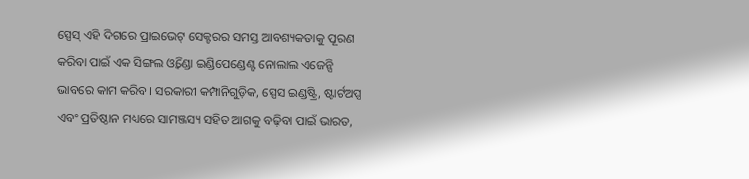ସ୍ପେସ୍ ଏହି ଦିଗରେ ପ୍ରାଇଭେଟ୍ ସେକ୍ଟରର ସମସ୍ତ ଆବଶ୍ୟକତାକୁ ପୂରଣ କରିବା ପାଇଁ ଏକ ସିଙ୍ଗଲ ଓ୍ବିଣ୍ଡୋ ଇଣ୍ଡିପେଣ୍ଡେଣ୍ଟ ନୋଲାଲ ଏଜେନ୍ସି ଭାବରେ କାମ କରିବ। ସରକାରୀ କମ୍ପାନିଗୁଡ଼ିକ, ସ୍ପେସ ଇଣ୍ଡଷ୍ଟ୍ରି, ଷ୍ଟାର୍ଟଅପ୍ସ ଏବଂ ପ୍ରତିଷ୍ଠାନ ମଧ୍ୟରେ ସାମଞ୍ଜସ୍ୟ ସହିତ ଆଗକୁ ବଢ଼ିବା ପାଇଁ ଭାରତ,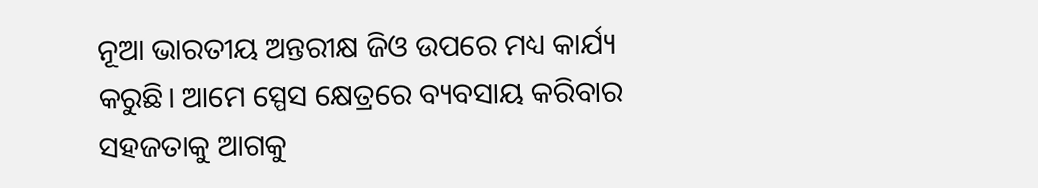ନୂଆ ଭାରତୀୟ ଅନ୍ତରୀକ୍ଷ ଜିଓ ଉପରେ ମଧ୍ୟ କାର୍ଯ୍ୟ କରୁଛି। ଆମେ ସ୍ପେସ କ୍ଷେତ୍ରରେ ବ୍ୟବସାୟ କରିବାର ସହଜତାକୁ ଆଗକୁ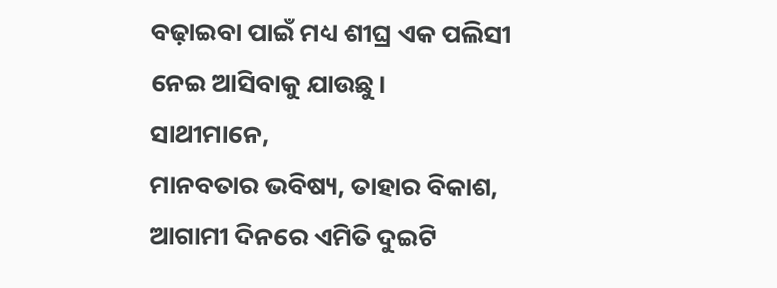ବଢ଼ାଇବା ପାଇଁ ମଧ୍ୟ ଶୀଘ୍ର ଏକ ପଲିସୀ ନେଇ ଆସିବାକୁ ଯାଉଛୁ।
ସାଥୀମାନେ,
ମାନବତାର ଭବିଷ୍ୟ, ତାହାର ବିକାଶ, ଆଗାମୀ ଦିନରେ ଏମିତି ଦୁଇଟି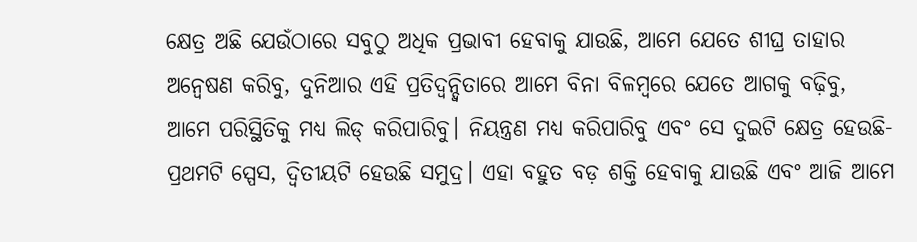କ୍ଷେତ୍ର ଅଛି ଯେଉଁଠାରେ ସବୁଠୁ ଅଧିକ ପ୍ରଭାବୀ ହେବାକୁ ଯାଉଛି, ଆମେ ଯେତେ ଶୀଘ୍ର ତାହାର ଅନ୍ବେଷଣ କରିବୁ, ଦୁନିଆର ଏହି ପ୍ରତିଦ୍ବନ୍ଦ୍ବିତାରେ ଆମେ ବିନା ବିଳମ୍ବରେ ଯେତେ ଆଗକୁ ବଢ଼ିବୁ, ଆମେ ପରିସ୍ଥିତିକୁ ମଧ୍ୟ ଲିଡ୍ କରିପାରିବୁ। ନିୟନ୍ତ୍ରଣ ମଧ୍ୟ କରିପାରିବୁ ଏବଂ ସେ ଦୁଇଟି କ୍ଷେତ୍ର ହେଉଛି- ପ୍ରଥମଟି ସ୍ପେସ, ଦ୍ବିତୀୟଟି ହେଉଛି ସମୁଦ୍ର। ଏହା ବହୁତ ବଡ଼ ଶକ୍ତି ହେବାକୁ ଯାଉଛି ଏବଂ ଆଜି ଆମେ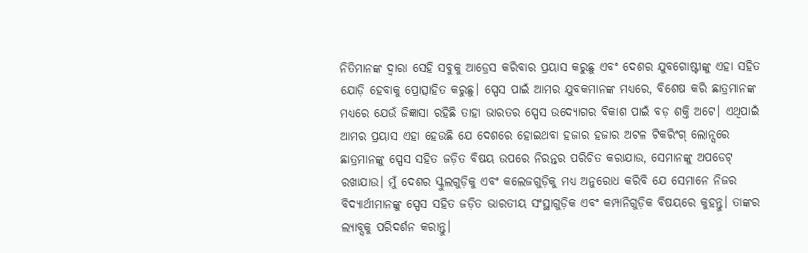ନିତିମାନଙ୍କ ଦ୍ବାରା ସେହି ସବୁକୁ ଆଡ୍ରେସ କରିବାର ପ୍ରୟାସ କରୁଛୁ ଏବଂ ଦେଶର ଯୁବଗୋଷ୍ଟୀଙ୍କୁ ଏହା ସହିତ ଯୋଡ଼ି ହେବାକୁ ପ୍ରୋତ୍ସାହିତ କରୁଛୁ। ସ୍ପେସ ପାଇଁ ଆମର ଯୁବକମାନଙ୍କ ମଧ୍ୟରେ, ବିଶେଷ କରି ଛାତ୍ରମାନଙ୍କ ମଧ୍ୟରେ ଯେଉଁ ଜିଜ୍ଞାସା ରହିଛି ତାହା ଭାରତର ସ୍ପେସ ଉଦ୍ୟୋଗର ବିକାଶ ପାଇଁ ବଡ଼ ଶକ୍ତି ଅଟେ। ଏଥିପାଇଁ ଆମର ପ୍ରୟାସ ଏହା ହେଉଛି ଯେ ଦେଶରେ ହୋଇଥବା ହଜାର ହଜାର ଅଟଳ ଟିକରିଂଗ୍ ଲୋନ୍ସରେ ଛାତ୍ରମାନଙ୍କୁ ସ୍ପେସ ସହିତ ଜଡ଼ିତ ବିଷୟ ଉପରେ ନିରନ୍ତର ପରିଚିତ କରାଯାଉ, ସେମାନଙ୍କୁ ଅପଡେଟ୍ ରଖାଯାଉ। ମୁଁ ଦେଶର ସ୍କୁଲଗୁଡ଼ିକୁ ଏବଂ କଲେଜଗୁଡ଼ିକୁ ମଧ୍ୟ ଅନୁରୋଧ କରିବି ଯେ ସେମାନେ ନିଜର ବିଦ୍ୟାର୍ଥୀମାନଙ୍କୁ ସ୍ପେସ ସହିତ ଜଡ଼ିତ ଭାରତୀୟ ସଂସ୍ଥାଗୁଡ଼ିକ ଏବଂ କମ୍ପାନିଗୁଡ଼ିକ ବିଷୟରେ କୁହନ୍ତୁ। ତାଙ୍କର ଲ୍ୟାବ୍ସକୁ ପରିଦର୍ଶନ କରାନ୍ତୁ।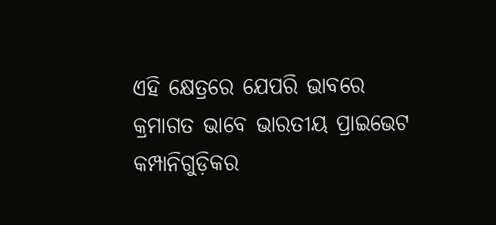ଏହି କ୍ଷେତ୍ରରେ ଯେପରି ଭାବରେ କ୍ରମାଗତ ଭାବେ ଭାରତୀୟ ପ୍ରାଇଭେଟ କମ୍ପାନିଗୁଡ଼ିକର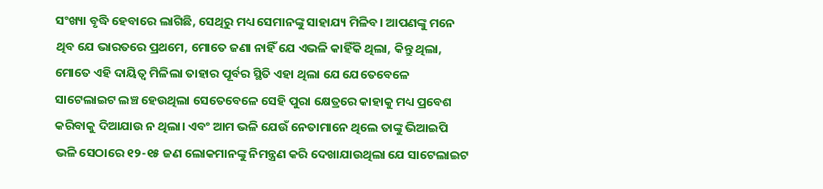ସଂଖ୍ୟା ବୃଦ୍ଧି ହେବାରେ ଲାଗିଛି, ସେଥିରୁ ମଧ୍ୟ ସେମାନଙ୍କୁ ସାହାଯ୍ୟ ମିଳିବ। ଆପଣଙ୍କୁ ମନେ ଥିବ ଯେ ଭାରତରେ ପ୍ରଥମେ, ମୋତେ ଜଣା ନାହିଁ ଯେ ଏଭଳି କାହିଁକି ଥିଲା, କିନ୍ତୁ ଥିଲା, ମୋତେ ଏହି ଦାୟିତ୍ବ ମିଳିଲା ତାହାର ପୂର୍ବର ସ୍ଥିତି ଏହା ଥିଲା ଯେ ଯେତେବେଳେ ସାଟେଲାଇଟ ଲଞ୍ଚ ହେଉଥିଲା ସେତେବେଳେ ସେହି ପୁରା କ୍ଷେତ୍ରରେ କାହାକୁ ମଧ୍ୟ ପ୍ରବେଶ କରିବାକୁ ଦିଆଯାଉ ନ ଥିଲା। ଏବଂ ଆମ ଭଳି ଯେଉଁ ନେତାମାନେ ଥିଲେ ତାଙ୍କୁ ଭିଆଇପି ଭଳି ସେଠାରେ ୧୨-୧୫ ଜଣ ଲୋକମାନଙ୍କୁ ନିମନ୍ତ୍ରଣ କରି ଦେଖାଯାଉଥିଲା ଯେ ସାଟେଲାଇଟ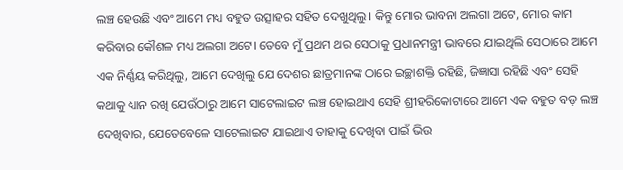ଲଞ୍ଚ ହେଉଛି ଏବଂ ଆମେ ମଧ୍ୟ ବହୁତ ଉତ୍ସାହର ସହିତ ଦେଖୁଥିଲୁ। କିନ୍ତୁ ମୋର ଭାବନା ଅଲଗା ଅଟେ, ମୋର କାମ କରିବାର କୌଶଳ ମଧ୍ୟ ଅଲଗା ଅଟେ। ତେବେ ମୁଁ ପ୍ରଥମ ଥର ସେଠାକୁ ପ୍ରଧାନମନ୍ତ୍ରୀ ଭାବରେ ଯାଇଥିଲି ସେଠାରେ ଆମେ ଏକ ନିର୍ଣ୍ଣୟ କରିଥିଲୁ, ଆମେ ଦେଖିଲୁ ଯେ ଦେଶର ଛାତ୍ରମାନଙ୍କ ଠାରେ ଇଚ୍ଛାଶକ୍ତି ରହିଛି, ଜିଜ୍ଞାସା ରହିଛି ଏବଂ ସେହି କଥାକୁ ଧ୍ୟାନ ରଖି ଯେଉଁଠାରୁ ଆମେ ସାଟେଲାଇଟ ଲଞ୍ଚ ହୋଇଥାଏ ସେହି ଶ୍ରୀହରିକୋଟାରେ ଆମେ ଏକ ବହୁତ ବଡ଼ ଲଞ୍ଚ ଦେଖିବାର, ଯେତେବେଳେ ସାଟେଲାଇଟ ଯାଇଥାଏ ତାହାକୁ ଦେଖିବା ପାଇଁ ଭିଉ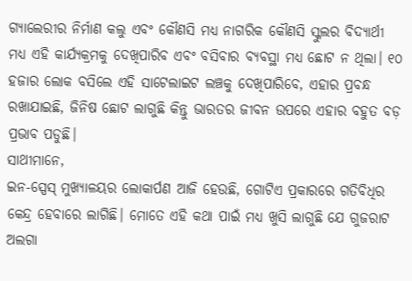ଗ୍ୟାଲେରୀର ନିର୍ମାଣ କଲୁ ଏବଂ କୌଣସି ମଧ୍ୟ ନାଗରିକ କୌଣସି ସ୍କୁଲର ବିଦ୍ୟାର୍ଥୀ ମଧ୍ୟ ଏହି କାର୍ଯ୍ୟକ୍ରମକୁ ଦେଖିପାରିବ ଏବଂ ବସିବାର ବ୍ୟବସ୍ଥା ମଧ୍ୟ ଛୋଟ ନ ଥିଲା। ୧୦ ହଜାର ଲୋକ ବସିଲେ ଏହି ସାଟେଲାଇଟ ଲଞ୍ଚକୁ ଦେଖିପାରିବେ, ଏହାର ପ୍ରବନ୍ଧ ରଖାଯାଇଛି, ଜିନିଷ ଛୋଟ ଲାଗୁଛି କିନ୍ତୁ ଭାରତର ଜୀବନ ଉପରେ ଏହାର ବହୁତ ବଡ଼ ପ୍ରଭାବ ପଡୁଛି।
ସାଥୀମାନେ,
ଇନ-ସ୍ପେସ୍ ମୁଖ୍ୟାଳୟର ଲୋକାର୍ପଣ ଆଜି ହେଉଛି, ଗୋଟିଏ ପ୍ରକାରରେ ଗତିବିଧିର କେନ୍ଦ୍ର ହେବାରେ ଲାଗିଛି। ମୋତେ ଏହି କଥା ପାଇଁ ମଧ୍ୟ ଖୁସି ଲାଗୁଛି ଯେ ଗୁଜରାଟ ଅଲଗା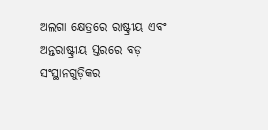ଅଲଗା କ୍ଷେତ୍ରରେ ରାଷ୍ଟ୍ରୀୟ ଏବଂ ଅନ୍ତରାଷ୍ଟ୍ରୀୟ ସ୍ତରରେ ବଡ଼ ସଂସ୍ଥାନଗୁଡ଼ିକର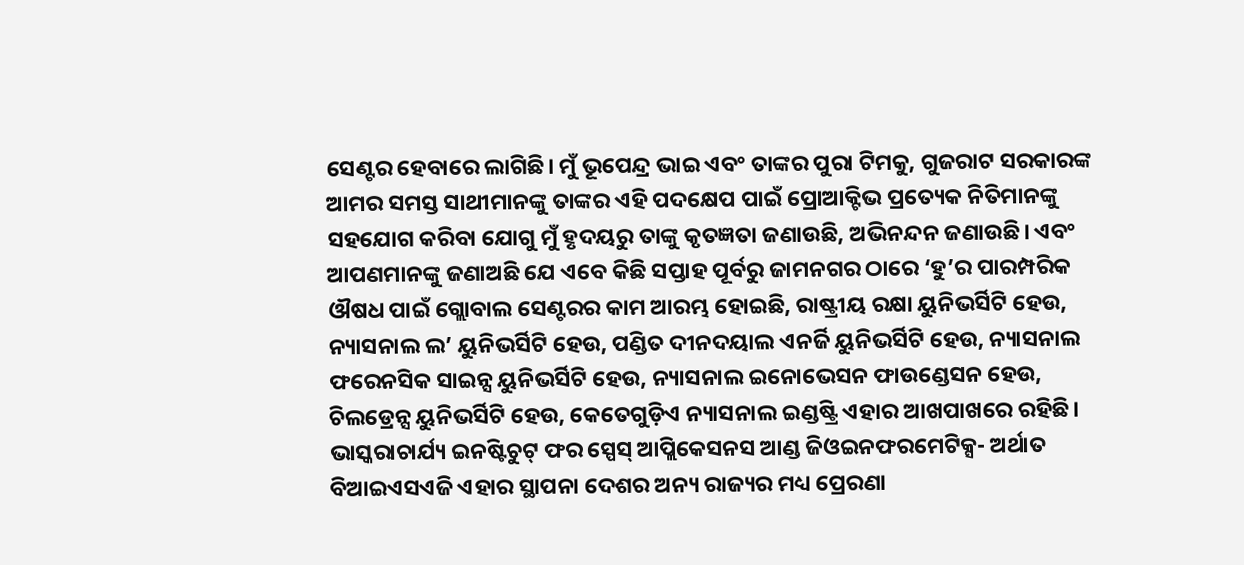ସେଣ୍ଟର ହେବାରେ ଲାଗିଛି। ମୁଁ ଭୂପେନ୍ଦ୍ର ଭାଇ ଏବଂ ତାଙ୍କର ପୁରା ଟିମକୁ, ଗୁଜରାଟ ସରକାରଙ୍କ ଆମର ସମସ୍ତ ସାଥୀମାନଙ୍କୁ ତାଙ୍କର ଏହି ପଦକ୍ଷେପ ପାଇଁ ପ୍ରୋଆକ୍ଟିଭ ପ୍ରତ୍ୟେକ ନିତିମାନଙ୍କୁ ସହଯୋଗ କରିବା ଯୋଗୁ ମୁଁ ହୃଦୟରୁ ତାଙ୍କୁ କୃତଜ୍ଞତା ଜଣାଉଛି, ଅଭିନନ୍ଦନ ଜଣାଉଛି। ଏବଂ ଆପଣମାନଙ୍କୁ ଜଣାଅଛି ଯେ ଏବେ କିଛି ସପ୍ତାହ ପୂର୍ବରୁ ଜାମନଗର ଠାରେ ‘ହୁ’ର ପାରମ୍ପରିକ ଔଷଧ ପାଇଁ ଗ୍ଲୋବାଲ ସେଣ୍ଟରର କାମ ଆରମ୍ଭ ହୋଇଛି, ରାଷ୍ଟ୍ରୀୟ ରକ୍ଷା ୟୁନିଭର୍ସିଟି ହେଉ, ନ୍ୟାସନାଲ ଲ’ ୟୁନିଭର୍ସିଟି ହେଉ, ପଣ୍ଡିତ ଦୀନଦୟାଲ ଏନର୍ଜି ୟୁନିଭର୍ସିଟି ହେଉ, ନ୍ୟାସନାଲ ଫରେନସିକ ସାଇନ୍ସ ୟୁନିଭର୍ସିଟି ହେଉ, ନ୍ୟାସନାଲ ଇନୋଭେସନ ଫାଉଣ୍ଡେସନ ହେଉ, ଚିଲଡ୍ରେନ୍ସ ୟୁନିଭର୍ସିଟି ହେଉ, କେତେଗୁଡ଼ିଏ ନ୍ୟାସନାଲ ଇଣ୍ଡଷ୍ଟ୍ରି ଏହାର ଆଖପାଖରେ ରହିଛି। ଭାସ୍କରାଚାର୍ଯ୍ୟ ଇନଷ୍ଟିଚୁଟ୍ ଫର ସ୍ପେସ୍ ଆପ୍ଲିକେସନସ ଆଣ୍ଡ ଜିଓଇନଫରମେଟିକ୍ସ- ଅର୍ଥାତ ବିଆଇଏସଏଜି ଏହାର ସ୍ଥାପନା ଦେଶର ଅନ୍ୟ ରାଜ୍ୟର ମଧ୍ୟ ପ୍ରେରଣା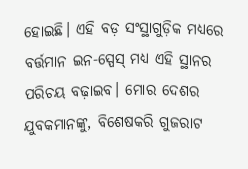ହୋଇଛି। ଏହି ବଡ଼ ସଂସ୍ଥାଗୁଡ଼ିକ ମଧ୍ୟରେ ବର୍ତ୍ତମାନ ଇନ-ସ୍ପେସ୍ ମଧ୍ୟ ଏହି ସ୍ଥାନର ପରିଚୟ ବଢ଼ାଇବ। ମୋର ଦେଶର ଯୁବକମାନଙ୍କୁ, ବିଶେଷକରି ଗୁଜରାଟ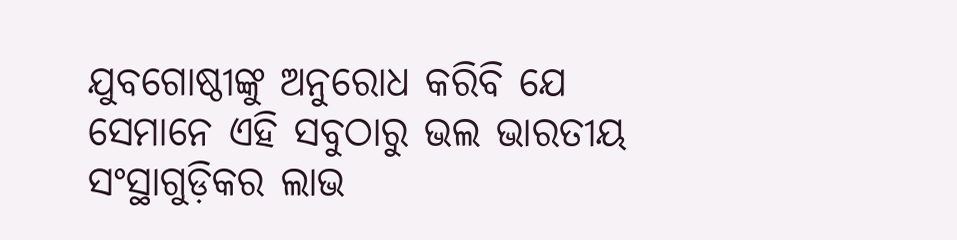ଯୁବଗୋଷ୍ଠୀଙ୍କୁ ଅନୁରୋଧ କରିବି ଯେ ସେମାନେ ଏହି ସବୁଠାରୁ ଭଲ ଭାରତୀୟ ସଂସ୍ଥାଗୁଡ଼ିକର ଲାଭ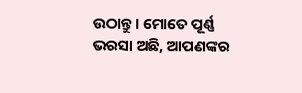ଉଠାନ୍ତୁ। ମୋତେ ପୂର୍ଣ୍ଣ ଭରସା ଅଛି, ଆପଣଙ୍କର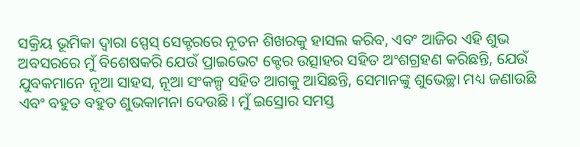ସକ୍ରିୟ ଭୂମିକା ଦ୍ବାରା ସ୍ପେସ୍ ସେକ୍ଟରରେ ନୂତନ ଶିଖରକୁ ହାସଲ କରିବ, ଏବଂ ଆଜିର ଏହି ଶୁଭ ଅବସରରେ ମୁଁ ବିଶେଷକରି ଯେଉଁ ପ୍ରାଇଭେଟ କ୍ଟେର ଉତ୍ସାହର ସହିତ ଅଂଶଗ୍ରହଣ କରିଛନ୍ତି, ଯେଉଁ ଯୁବକମାନେ ନୂଆ ସାହସ, ନୂଆ ସଂକଳ୍ପ ସହିତ ଆଗକୁ ଆସିଛନ୍ତି, ସେମାନଙ୍କୁ ଶୁଭେଚ୍ଛା ମଧ୍ୟ ଜଣାଉଛି ଏବଂ ବହୁତ ବହୁତ ଶୁଭକାମନା ଦେଉଛି। ମୁଁ ଇସ୍ରୋର ସମସ୍ତ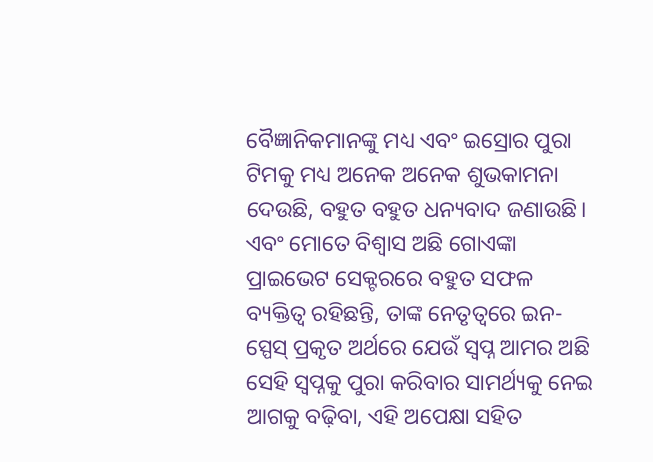ବୈଜ୍ଞାନିକମାନଙ୍କୁ ମଧ୍ୟ ଏବଂ ଇସ୍ରୋର ପୁରା ଟିମକୁ ମଧ୍ୟ ଅନେକ ଅନେକ ଶୁଭକାମନା ଦେଉଛି, ବହୁତ ବହୁତ ଧନ୍ୟବାଦ ଜଣାଉଛି। ଏବଂ ମୋତେ ବିଶ୍ବାସ ଅଛି ଗୋଏଙ୍କା ପ୍ରାଇଭେଟ ସେକ୍ଟରରେ ବହୁତ ସଫଳ ବ୍ୟକ୍ତିତ୍ବ ରହିଛନ୍ତି, ତାଙ୍କ ନେତୃତ୍ବରେ ଇନ-ସ୍ପେସ୍ ପ୍ରକୃତ ଅର୍ଥରେ ଯେଉଁ ସ୍ବପ୍ନ ଆମର ଅଛି ସେହି ସ୍ବପ୍ନକୁ ପୁରା କରିବାର ସାମର୍ଥ୍ୟକୁ ନେଇ ଆଗକୁ ବଢ଼ିବା, ଏହି ଅପେକ୍ଷା ସହିତ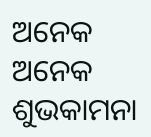ଅନେକ ଅନେକ ଶୁଭକାମନା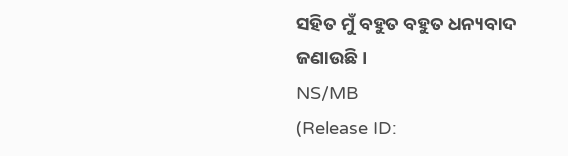ସହିତ ମୁଁ ବହୁତ ବହୁତ ଧନ୍ୟବାଦ ଜଣାଉଛି।
NS/MB
(Release ID: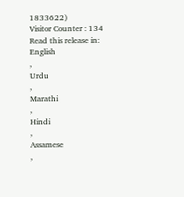1833622)
Visitor Counter : 134
Read this release in:
English
,
Urdu
,
Marathi
,
Hindi
,
Assamese
,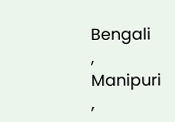Bengali
,
Manipuri
,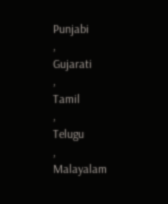Punjabi
,
Gujarati
,
Tamil
,
Telugu
,
Malayalam